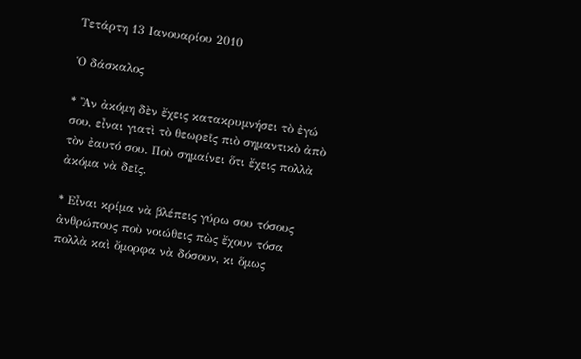Τετάρτη 13 Ιανουαρίου 2010

Ὁ δάσκαλος

* Ἂν ἀκόμη δὲν ἔχεις κατακρυμνήσει τὸ ἐγώ σου, εἶναι γιατὶ τὸ θεωρεῖς πιὸ σημαντικὸ ἀπὸ τὸν ἐαυτό σου. Ποὺ σημαίνει ὅτι ἔχεις πολλὰ ἀκόμα νὰ δεῖς.

* Εἶναι κρίμα νὰ βλέπεις γύρω σου τόσους ἀνθρώπους ποὺ νοιώθεις πὼς ἔχουν τόσα πολλὰ καὶ ὄμορφα νὰ δόσουν, κι ὅμως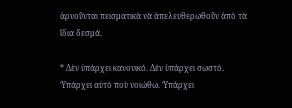ἀρνοῦνται πεισματικὰ νὰ ἀπελευθερωθοῦν ἀπὸ τὰ ἴδια δεσμά.

* Δὲν ὑπάρχει κανονικό. Δὲν ὑπάρχει σωστὸ. Ὑπάρχει αὐτὸ ποὺ νοιώθω. Ὑπάρχει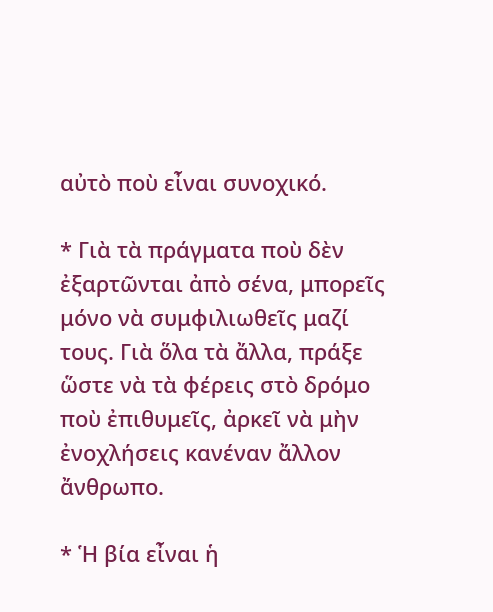αὐτὸ ποὺ εἶναι συνοχικό.

* Γιὰ τὰ πράγματα ποὺ δὲν ἐξαρτῶνται ἀπὸ σένα, μπορεῖς μόνο νὰ συμφιλιωθεῖς μαζί τους. Γιὰ ὅλα τὰ ἄλλα, πράξε ὥστε νὰ τὰ φέρεις στὸ δρόμο ποὺ ἐπιθυμεῖς, ἀρκεῖ νὰ μὴν ἐνοχλήσεις κανέναν ἄλλον ἄνθρωπο.

* Ἡ βία εἶναι ἡ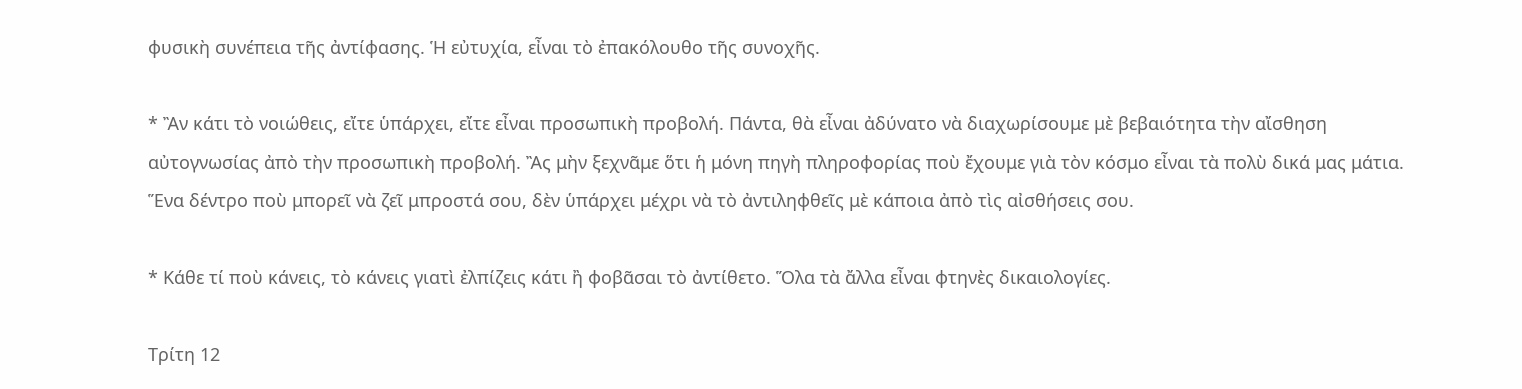φυσικὴ συνέπεια τῆς ἀντίφασης. Ἡ εὐτυχία, εἶναι τὸ ἐπακόλουθο τῆς συνοχῆς.

* Ἂν κάτι τὸ νοιώθεις, εἴτε ὑπάρχει, εἴτε εἶναι προσωπικὴ προβολή. Πάντα, θὰ εἶναι ἀδύνατο νὰ διαχωρίσουμε μὲ βεβαιότητα τὴν αἴσθηση αὐτογνωσίας ἀπὸ τὴν προσωπικὴ προβολή. Ἂς μὴν ξεχνᾶμε ὅτι ἡ μόνη πηγὴ πληροφορίας ποὺ ἔχουμε γιὰ τὸν κόσμο εἶναι τὰ πολὺ δικά μας μάτια. Ἕνα δέντρο ποὺ μπορεῖ νὰ ζεῖ μπροστά σου, δὲν ὑπάρχει μέχρι νὰ τὸ ἀντιληφθεῖς μὲ κάποια ἀπὸ τὶς αἰσθήσεις σου.

* Κάθε τί ποὺ κάνεις, τὸ κάνεις γιατὶ ἐλπίζεις κάτι ἢ φοβᾶσαι τὸ ἀντίθετο. Ὅλα τὰ ἄλλα εἶναι φτηνὲς δικαιολογίες.

Τρίτη 12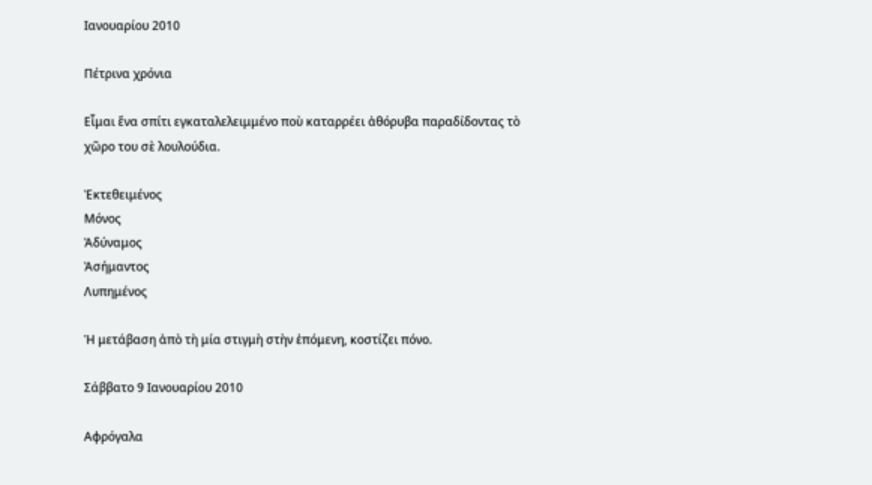Ιανουαρίου 2010

Πέτρινα χρόνια

Εἶμαι ἕνα σπίτι εγκαταλελειμμένο ποὺ καταρρέει ἀθόρυβα παραδίδοντας τὸ χῶρο του σὲ λουλούδια.

Ἐκτεθειμένος
Μόνος
Ἀδύναμος
Ἀσήμαντος
Λυπημένος

Ἡ μετάβαση ἀπὸ τὴ μία στιγμὴ στὴν ἐπόμενη, κοστίζει πόνο.

Σάββατο 9 Ιανουαρίου 2010

Αφρόγαλα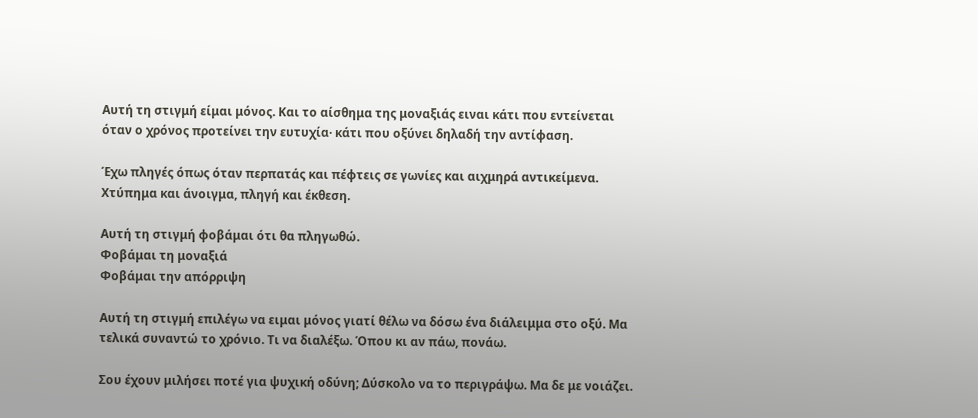Αυτή τη στιγμή είμαι μόνος. Και το αίσθημα της μοναξιάς ειναι κάτι που εντείνεται όταν ο χρόνος προτείνει την ευτυχία· κάτι που οξύνει δηλαδή την αντίφαση.

Έχω πληγές όπως όταν περπατάς και πέφτεις σε γωνίες και αιχμηρά αντικείμενα. Χτύπημα και άνοιγμα, πληγή και έκθεση.

Αυτή τη στιγμή φοβάμαι ότι θα πληγωθώ.
Φοβάμαι τη μοναξιά
Φοβάμαι την απόρριψη

Αυτή τη στιγμή επιλέγω να ειμαι μόνος γιατί θέλω να δόσω ένα διάλειμμα στο οξύ. Μα τελικά συναντώ το χρόνιο. Τι να διαλέξω. Όπου κι αν πάω, πονάω.

Σου έχουν μιλήσει ποτέ για ψυχική οδύνη; Δύσκολο να το περιγράψω. Μα δε με νοιάζει.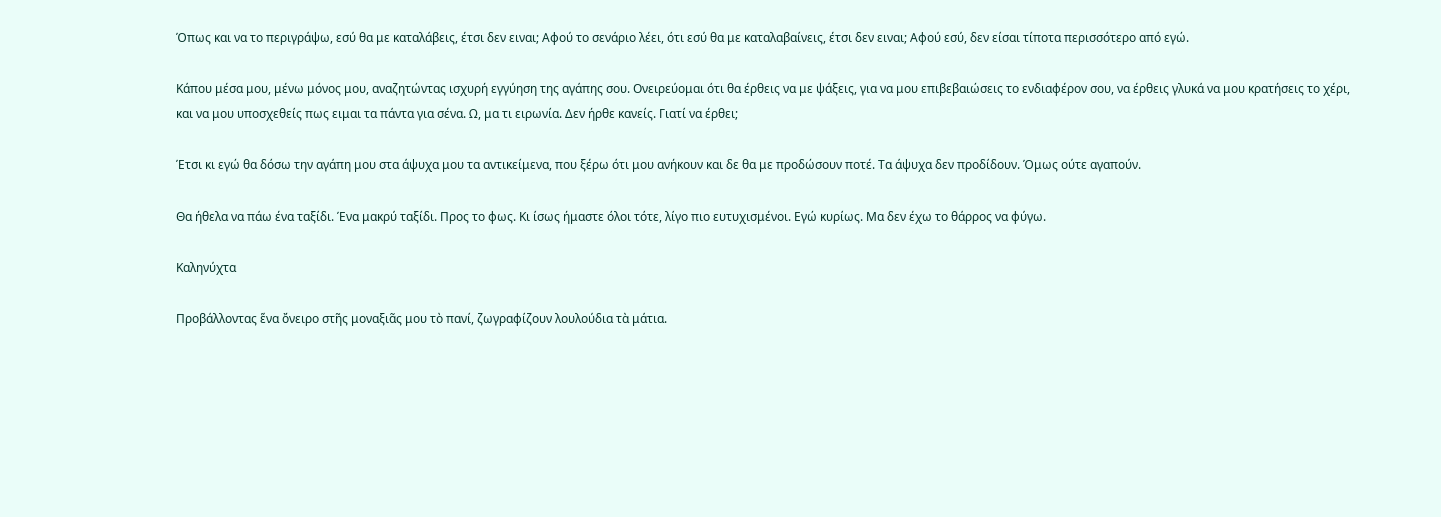Όπως και να το περιγράψω, εσύ θα με καταλάβεις, έτσι δεν ειναι; Αφού το σενάριο λέει, ότι εσύ θα με καταλαβαίνεις, έτσι δεν ειναι; Αφού εσύ, δεν είσαι τίποτα περισσότερο από εγώ.

Κάπου μέσα μου, μένω μόνος μου, αναζητώντας ισχυρή εγγύηση της αγάπης σου. Ονειρεύομαι ότι θα έρθεις να με ψάξεις, για να μου επιβεβαιώσεις το ενδιαφέρον σου, να έρθεις γλυκά να μου κρατήσεις το χέρι, και να μου υποσχεθείς πως ειμαι τα πάντα για σένα. Ω, μα τι ειρωνία. Δεν ήρθε κανείς. Γιατί να έρθει;

Έτσι κι εγώ θα δόσω την αγάπη μου στα άψυχα μου τα αντικείμενα, που ξέρω ότι μου ανήκουν και δε θα με προδώσουν ποτέ. Τα άψυχα δεν προδίδουν. Όμως ούτε αγαπούν.

Θα ήθελα να πάω ένα ταξίδι. Ένα μακρύ ταξίδι. Προς το φως. Κι ίσως ήμαστε όλοι τότε, λίγο πιο ευτυχισμένοι. Εγώ κυρίως. Μα δεν έχω το θάρρος να φύγω.

Καληνύχτα

Προβάλλοντας ἕνα ὄνειρο στῆς μοναξιᾶς μου τὸ πανί, ζωγραφίζουν λουλούδια τὰ μάτια.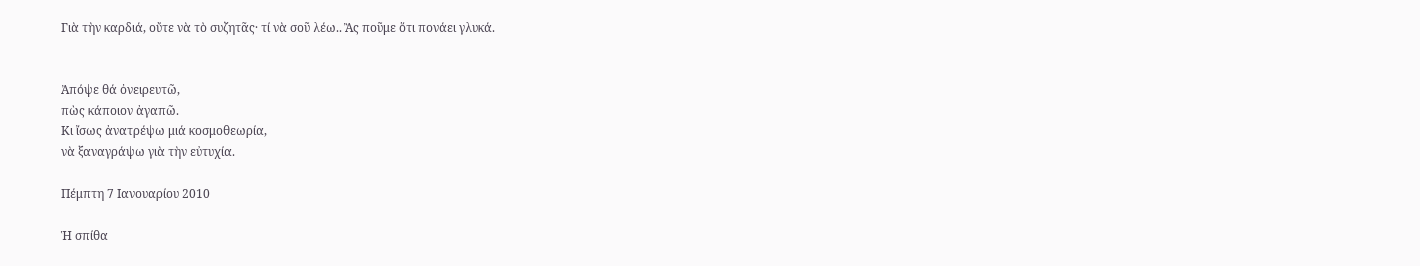Γιὰ τὴν καρδιά, οὔτε νὰ τὸ συζητᾶς· τί νὰ σοῦ λέω.. Ἂς ποῦμε ὅτι πονάει γλυκά.


Ἀπόψε θά ὀνειρευτῶ,
πὼς κάποιον ἀγαπῶ.
Κι ἴσως ἀνατρέψω μιά κοσμοθεωρία,
νὰ ξαναγράψω γιὰ τὴν εὐτυχία.

Πέμπτη 7 Ιανουαρίου 2010

Ἡ σπίθα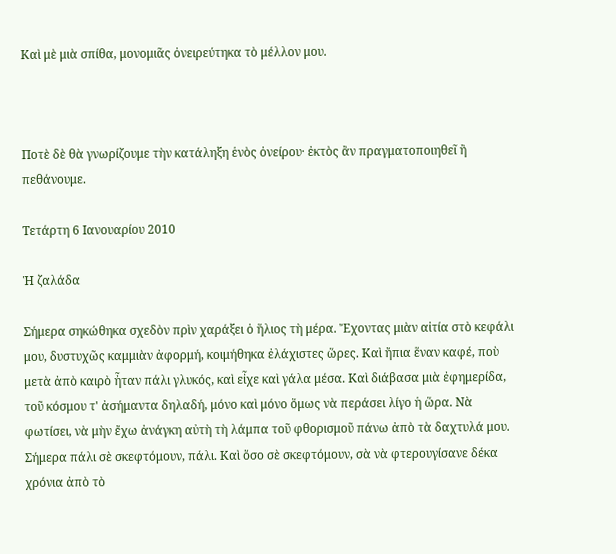Καὶ μὲ μιὰ σπίθα, μονομιᾶς ὀνειρεύτηκα τὸ μέλλον μου.



Ποτὲ δὲ θὰ γνωρίζουμε τὴν κατάληξη ἑνὸς ὀνείρου· ἐκτὸς ἂν πραγματοποιηθεῖ ἢ πεθάνουμε.

Τετάρτη 6 Ιανουαρίου 2010

Ἡ ζαλάδα

Σήμερα σηκώθηκα σχεδὸν πρὶν χαράξει ὁ ἥλιος τὴ μέρα. Ἔχοντας μιὰν αἰτία στὸ κεφάλι μου, δυστυχῶς καμμιὰν ἀφορμή, κοιμήθηκα ἐλάχιστες ὥρες. Καὶ ἤπια ἕναν καφέ, ποὺ μετὰ ἀπὸ καιρὸ ἦταν πάλι γλυκός, καὶ εἶχε καὶ γάλα μέσα. Καὶ διάβασα μιὰ ἐφημερίδα, τοῦ κόσμου τ' ἀσήμαντα δηλαδή, μόνο καὶ μόνο ὅμως νὰ περάσει λίγο ἡ ὥρα. Νὰ φωτίσει, νὰ μὴν ἔχω ἀνάγκη αὐτὴ τὴ λάμπα τοῦ φθορισμοῦ πάνω ἀπὸ τὰ δαχτυλά μου. Σήμερα πάλι σὲ σκεφτόμουν, πάλι. Καὶ ὅσο σὲ σκεφτόμουν, σὰ νὰ φτερουγίσανε δέκα χρόνια ἀπὸ τὸ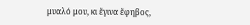μυαλό μου, κι ἔγινα ἔφηβος,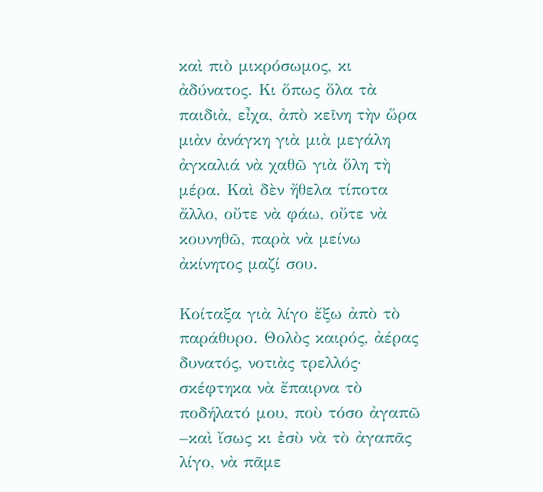καὶ πιὸ μικρόσωμος, κι ἀδύνατος. Κι ὅπως ὅλα τὰ παιδιὰ, εἶχα, ἀπὸ κεῖνη τὴν ὥρα μιὰν ἀνάγκη γιὰ μιὰ μεγάλη ἀγκαλιά νὰ χαθῶ γιὰ ὅλη τὴ μέρα. Καὶ δὲν ἤθελα τίποτα ἄλλο, οὔτε νὰ φάω, οὔτε νὰ κουνηθῶ, παρὰ νὰ μείνω ἀκίνητος μαζί σου.

Κοίταξα γιὰ λίγο ἔξω ἀπὸ τὸ παράθυρο. Θολὸς καιρός, ἀέρας δυνατός, νοτιὰς τρελλός· σκέφτηκα νὰ ἔπαιρνα τὸ ποδήλατό μου, ποὺ τόσο ἀγαπῶ –καὶ ἴσως κι ἐσὺ νὰ τὸ ἀγαπᾶς λίγο, νὰ πᾶμε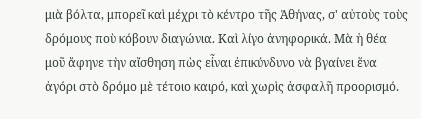μιὰ βόλτα, μπορεῖ καὶ μέχρι τὸ κέντρο τῆς Ἀθήνας, σ' αὐτοὺς τοὺς δρόμους ποὺ κόβουν διαγώνια. Καὶ λίγο ἀνηφορικά. Μὰ ἡ θέα μοῦ ἄφηνε τὴν αἴσθηση πὼς εἶναι ἐπικύνδυνο νὰ βγαίνει ἕνα ἀγόρι στὸ δρόμο μὲ τέτοιο καιρό, καὶ χωρὶς ἀσφαλῆ προορισμό.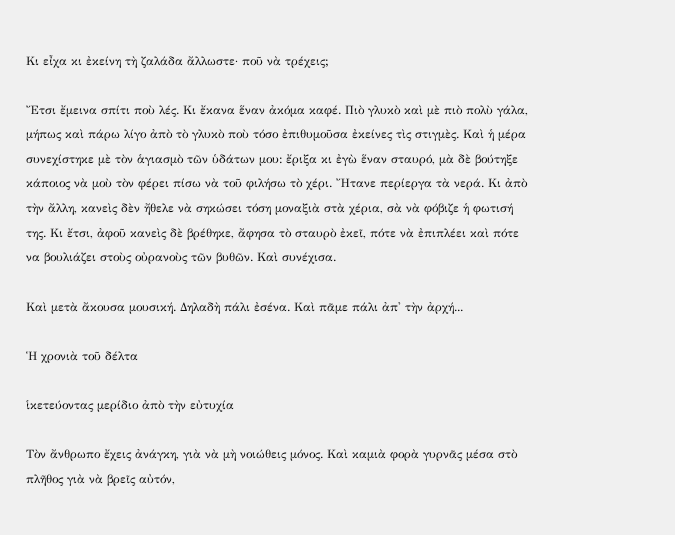Κι εἶχα κι ἐκείνη τὴ ζαλάδα ἄλλωστε· ποῦ νὰ τρέχεις;

Ἔτσι ἔμεινα σπίτι ποὺ λές. Κι ἔκανα ἕναν ἀκόμα καφέ. Πιὸ γλυκὸ καὶ μὲ πιὸ πολὺ γάλα, μήπως καὶ πάρω λίγο ἀπὸ τὸ γλυκὸ ποὺ τόσο ἐπιθυμοῦσα ἐκείνες τὶς στιγμὲς. Καὶ ἡ μέρα συνεχίστηκε μὲ τὸν ἁγιασμὸ τῶν ὑδάτων μου: ἔριξα κι ἐγὼ ἕναν σταυρό, μὰ δὲ βούτηξε κάποιος νὰ μοὺ τὸν φέρει πίσω νὰ τοῦ φιλήσω τὸ χέρι. Ἤτανε περίεργα τὰ νερά. Κι ἀπὸ τὴν ἄλλη, κανεὶς δὲν ἤθελε νὰ σηκώσει τόση μοναξιὰ στὰ χέρια, σὰ νὰ φόβιζε ἡ φωτισή της. Κι ἔτσι, ἀφοῦ κανεὶς δὲ βρέθηκε, ἄφησα τὸ σταυρὸ ἐκεῖ, πότε νὰ ἐπιπλέει καὶ πότε να βουλιάζει στοὺς οὐρανοὺς τῶν βυθῶν. Καὶ συνέχισα.

Καὶ μετὰ ἄκουσα μουσική. Δηλαδὴ πάλι ἐσένα. Καὶ πᾶμε πάλι ἀπ' τὴν ἀρχή...

Ἡ χρονιὰ τοῦ δέλτα

ἱκετεύοντας μερίδιο ἀπὸ τὴν εὐτυχία

Τὸν ἄνθρωπο ἔχεις ἀνάγκη, γιὰ νὰ μὴ νοιώθεις μόνος. Καὶ καμιὰ φορὰ γυρνᾶς μέσα στὸ πλῆθος γιὰ νὰ βρεῖς αὐτόν,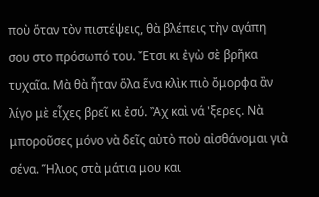ποὺ ὅταν τὸν πιστέψεις, θὰ βλέπεις τὴν αγάπη σου στο πρόσωπό του. Ἔτσι κι ἐγὼ σὲ βρῆκα τυχαῖα. Μὰ θὰ ἦταν ὅλα ἕνα κλὶκ πιὸ ὄμορφα ἂν λίγο μὲ εἶχες βρεῖ κι ἐσύ. Ἂχ καὶ νά 'ξερες. Νὰ μποροῦσες μόνο νὰ δεῖς αὐτὸ ποὺ αἰσθάνομαι γιὰ σένα. Ἥλιος στὰ μάτια μου και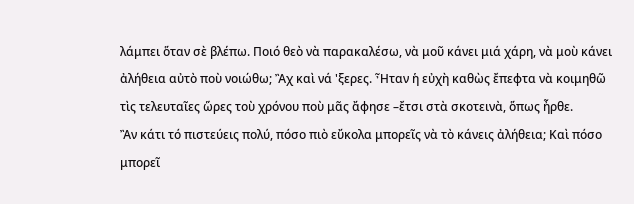λάμπει ὅταν σὲ βλέπω. Ποιό θεὸ νὰ παρακαλέσω, νὰ μοῦ κάνει μιά χάρη, νὰ μοὺ κάνει ἀλήθεια αὐτὸ ποὺ νοιώθω; Ἂχ καὶ νά 'ξερες. Ἦταν ἡ εὐχὴ καθὼς ἔπεφτα νὰ κοιμηθῶ τὶς τελευταῖες ὥρες τοὺ χρόνου ποὺ μᾶς ἄφησε –ἔτσι στὰ σκοτεινὰ, ὅπως ἦρθε.
Ἂν κάτι τό πιστεύεις πολύ, πόσο πιὸ εὔκολα μπορεῖς νὰ τὸ κάνεις ἀλήθεια; Καὶ πόσο μπορεῖ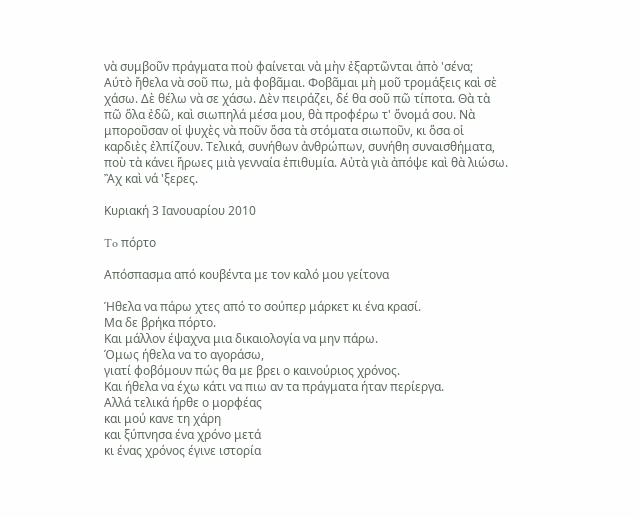νὰ συμβοῦν πράγματα ποὺ φαίνεται νὰ μὴν ἐξαρτῶνται ἀπὸ 'σένα;
Αύτὸ ἤθελα νὰ σοῦ πω, μὰ φοβᾶμαι. Φοβᾶμαι μὴ μοῦ τρομάξεις καὶ σὲ χάσω. Δὲ θέλω νὰ σε χάσω. Δὲν πειράζει, δέ θα σοῦ πῶ τίποτα. Θὰ τὰ πῶ ὅλα ἐδῶ, καὶ σιωπηλά μέσα μου, θὰ προφέρω τ' ὅνομά σου. Νὰ μποροῦσαν οἱ ψυχὲς νὰ ποῦν ὅσα τὰ στόματα σιωποῦν, κι ὅσα οἱ καρδιὲς ἐλπίζουν. Τελικά, συνήθων ἀνθρώπων, συνήθη συναισθήματα, ποὺ τὰ κάνει ἥρωες μιὰ γενναία ἐπιθυμία. Αὐτὰ γιὰ ἀπόψε καὶ θὰ λιώσω. Ἂχ καὶ νά 'ξερες.

Κυριακή 3 Ιανουαρίου 2010

To πόρτο

Απόσπασμα από κουβέντα με τον καλό μου γείτονα

Ήθελα να πάρω χτες από το σούπερ μάρκετ κι ένα κρασί.
Μα δε βρήκα πόρτο.
Και μάλλον έψαχνα μια δικαιολογία να μην πάρω.
Όμως ήθελα να το αγοράσω,
γιατί φοβόμουν πώς θα με βρει ο καινούριος χρόνος.
Και ήθελα να έχω κάτι να πιω αν τα πράγματα ήταν περίεργα.
Αλλά τελικά ήρθε ο μορφέας
και μού κανε τη χάρη
και ξύπνησα ένα χρόνο μετά
κι ένας χρόνος έγινε ιστορία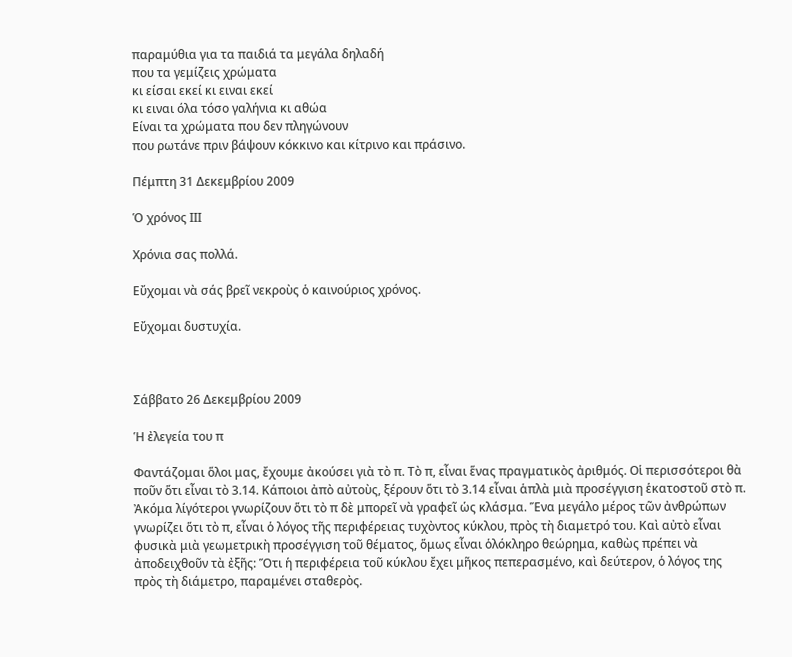παραμύθια για τα παιδιά τα μεγάλα δηλαδή
που τα γεμίζεις χρώματα
κι είσαι εκεί κι ειναι εκεί
κι ειναι όλα τόσο γαλήνια κι αθώα
Είναι τα χρώματα που δεν πληγώνουν
που ρωτάνε πριν βάψουν κόκκινο και κίτρινο και πράσινο.

Πέμπτη 31 Δεκεμβρίου 2009

Ὁ χρόνος ΙΙΙ

Χρόνια σας πολλά.

Εὔχομαι νὰ σάς βρεῖ νεκροὺς ὁ καινούριος χρόνος.

Εὔχομαι δυστυχία.



Σάββατο 26 Δεκεμβρίου 2009

Ἡ ἐλεγεία του π

Φαντάζομαι ὅλοι μας, ἔχουμε ἀκούσει γιὰ τὸ π. Τὸ π, εἶναι ἕνας πραγματικὸς ἀριθμός. Οἱ περισσότεροι θὰ ποῦν ὅτι εἶναι τὸ 3.14. Κάποιοι ἀπὸ αὐτοὺς, ξέρουν ὅτι τὸ 3.14 εἶναι ἁπλὰ μιὰ προσέγγιση ἑκατοστοῦ στὸ π. Ἀκόμα λίγότεροι γνωρίζουν ὅτι τὸ π δὲ μπορεῖ νὰ γραφεῖ ὡς κλάσμα. Ἕνα μεγάλο μέρος τῶν ἀνθρώπων γνωρίζει ὅτι τὸ π, εἶναι ὁ λόγος τῆς περιφέρειας τυχὸντος κύκλου, πρὸς τὴ διαμετρό του. Καὶ αὐτὸ εἶναι φυσικὰ μιὰ γεωμετρικὴ προσέγγιση τοῦ θέματος, ὅμως εἶναι ὁλόκληρο θεώρημα, καθὼς πρέπει νὰ ἀποδειχθοῦν τὰ ἐξῆς: Ὅτι ἡ περιφέρεια τοῦ κύκλου ἔχει μῆκος πεπερασμένο, καὶ δεύτερον, ὁ λόγος της πρὸς τὴ διάμετρο, παραμένει σταθερὸς.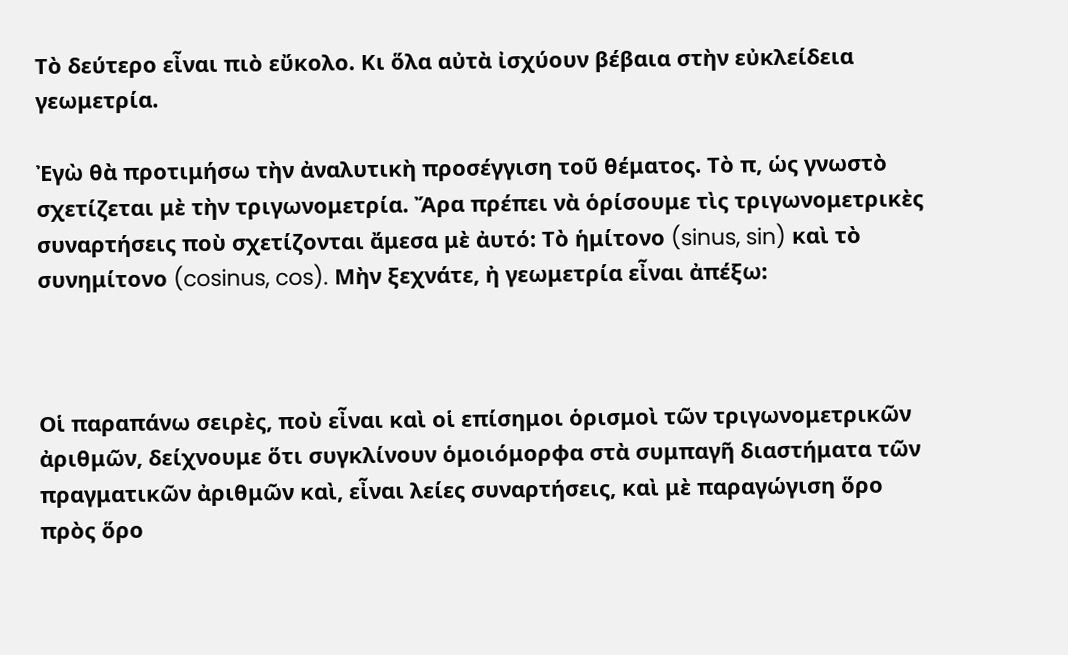Τὸ δεύτερο εἶναι πιὸ εὔκολο. Κι ὅλα αὐτὰ ἰσχύουν βέβαια στὴν εὐκλείδεια γεωμετρία.

Ἐγὼ θὰ προτιμήσω τὴν ἀναλυτικὴ προσέγγιση τοῦ θέματος. Τὸ π, ὡς γνωστὸ σχετίζεται μὲ τὴν τριγωνομετρία. Ἄρα πρέπει νὰ ὁρίσουμε τὶς τριγωνομετρικὲς συναρτήσεις ποὺ σχετίζονται ἄμεσα μὲ ἀυτό: Τὸ ἡμίτονο (sinus, sin) καὶ τὸ συνημίτονο (cosinus, cos). Μὴν ξεχνάτε, ἠ γεωμετρία εἶναι ἀπέξω:



Οἱ παραπάνω σειρὲς, ποὺ εἶναι καὶ οἱ επίσημοι ὁρισμοὶ τῶν τριγωνομετρικῶν ἀριθμῶν, δείχνουμε ὅτι συγκλίνουν ὁμοιόμορφα στὰ συμπαγῆ διαστήματα τῶν πραγματικῶν ἀριθμῶν καὶ, εἶναι λείες συναρτήσεις, καὶ μὲ παραγώγιση ὅρο πρὸς ὅρο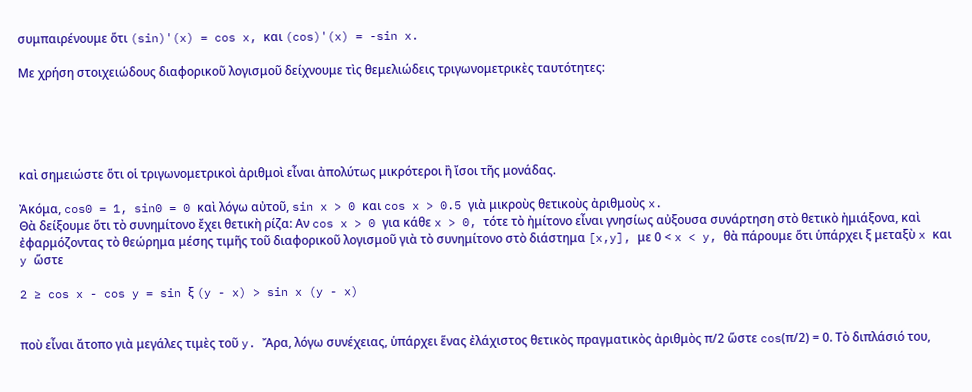συμπαιρένουμε ὅτι (sin)'(x) = cos x, και (cos)'(x) = -sin x.

Με χρήση στοιχειώδους διαφορικοῦ λογισμοῦ δείχνουμε τὶς θεμελιώδεις τριγωνομετρικὲς ταυτότητες:





καὶ σημειώστε ὅτι οἱ τριγωνομετρικοὶ ἀριθμοὶ εἶναι ἀπολύτως μικρότεροι ἢ ἴσοι τῆς μονάδας.

Ἀκόμα, cos0 = 1, sin0 = 0 καὶ λόγω αὐτοῦ, sin x > 0 και cos x > 0.5 γιὰ μικροὺς θετικοὺς ἀριθμοὺς x.
Θὰ δείξουμε ὅτι τὸ συνημίτονο ἔχει θετικὴ ρίζα: Αν cos x > 0 για κάθε x > 0, τότε τὸ ἠμίτονο εἶναι γνησίως αὐξουσα συνάρτηση στὸ θετικὸ ἠμιάξονα, καὶ ἐφαρμόζοντας τὸ θεώρημα μέσης τιμῆς τοῦ διαφορικοῦ λογισμοῦ γιὰ τὸ συνημίτονο στὸ διάστημα [x,y], με 0 < x < y, θὰ πάρουμε ὅτι ὑπάρχει ξ μεταξὺ x και y ὥστε

2 ≥ cos x - cos y = sin ξ (y - x) > sin x (y - x)


ποὺ εἶναι ἄτοπο γιὰ μεγάλες τιμὲς τοῦ y. Ἄρα, λόγω συνέχειας, ὑπάρχει ἕνας ἐλάχιστος θετικὸς πραγματικὸς ἀριθμὸς π/2 ὥστε cos(π/2) = 0. Τὸ διπλάσιό του,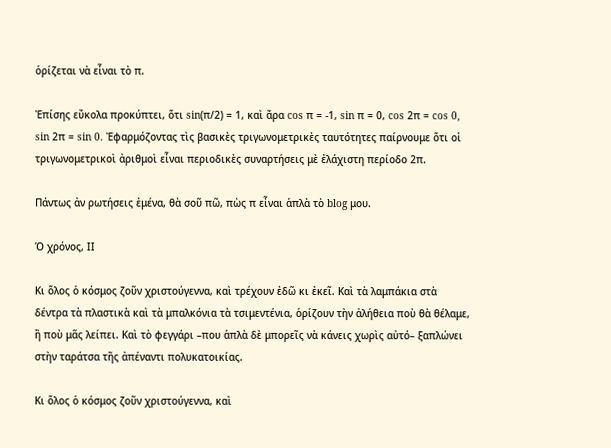ὁρίζεται νὰ εἶναι τὸ π.

Ἐπίσης εὔκολα προκύπτει, ὅτι sin(π/2) = 1, καὶ ἄρα cos π = -1, sin π = 0, cos 2π = cos 0, sin 2π = sin 0. Ἐφαρμόζοντας τὶς βασικὲς τριγωνομετρικὲς ταυτότητες παίρνουμε ὅτι οἱ τριγωνομετρικοὶ ἀριθμοὶ εἶναι περιοδικὲς συναρτήσεις μὲ ἐλάχιστη περίοδο 2π.

Πάντως ἀν ρωτήσεις ἐμένα, θὰ σοῦ πῶ, πὼς π εἶναι ἁπλὰ τὸ blog μου.

Ὁ χρόνος, ΙΙ

Κι ὅλος ὁ κόσμος ζοῦν χριστούγεννα, καὶ τρέχουν ἐδῶ κι ἐκεῖ. Καὶ τὰ λαμπάκια στὰ δέντρα τὰ πλαστικὰ καὶ τὰ μπαλκόνια τὰ τσιμεντένια, ὁρίζουν τὴν ἀλήθεια ποὺ θὰ θέλαμε, ἢ ποὺ μᾶς λείπει. Καὶ τὸ φεγγάρι –που ἁπλὰ δὲ μπορεῖς νὰ κάνεις χωρὶς αὐτό– ξαπλώνει στὴν ταράτσα τῆς ἀπέναντι πολυκατοικίας.

Κι ὅλος ὁ κόσμος ζοῦν χριστούγεννα, καὶ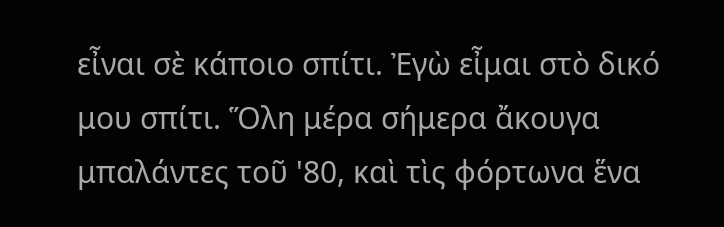εἶναι σὲ κάποιο σπίτι. Ἐγὼ εἶμαι στὸ δικό μου σπίτι. Ὅλη μέρα σήμερα ἄκουγα μπαλάντες τοῦ '80, καὶ τὶς φόρτωνα ἕνα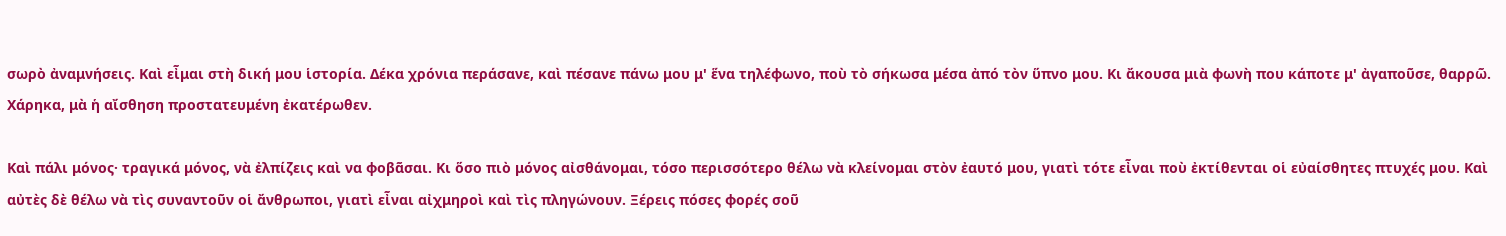σωρὸ ἀναμνήσεις. Καὶ εἶμαι στὴ δική μου ἱστορία. Δέκα χρόνια περάσανε, καὶ πέσανε πάνω μου μ' ἕνα τηλέφωνο, ποὺ τὸ σήκωσα μέσα ἀπό τὸν ὕπνο μου. Κι ἄκουσα μιὰ φωνὴ που κάποτε μ' ἀγαποῦσε, θαρρῶ. Χάρηκα, μὰ ἡ αἴσθηση προστατευμένη ἐκατέρωθεν.

Καὶ πάλι μόνος· τραγικά μόνος, νὰ ἐλπίζεις καὶ να φοβᾶσαι. Κι ὅσο πιὸ μόνος αἰσθάνομαι, τόσο περισσότερο θέλω νὰ κλείνομαι στὸν ἐαυτό μου, γιατὶ τότε εἶναι ποὺ ἐκτίθενται οἱ εὐαίσθητες πτυχές μου. Καὶ αὐτὲς δὲ θέλω νὰ τὶς συναντοῦν οἱ ἄνθρωποι, γιατὶ εἶναι αἰχμηροὶ καὶ τὶς πληγώνουν. Ξέρεις πόσες φορές σοῦ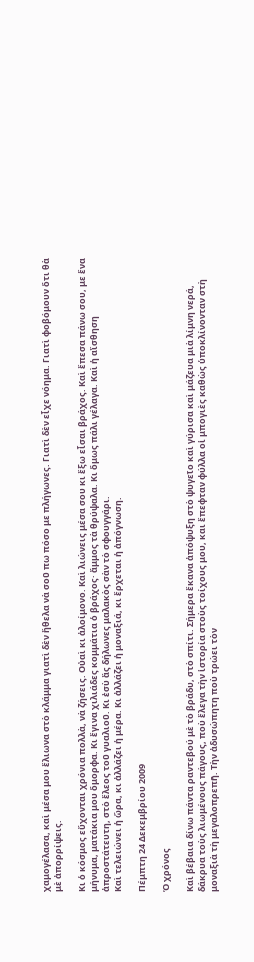χαμογέλασα, καὶ μέσα μου ἔλιωνα στὸ κλάμμα γιατὶ δὲν ἤθελα νὰ σοῦ πω πόσο με πλήγωνες. Γιατὶ δὲν εἶχε νόημα. Γιατὶ φοβόμουν ὅτι θὰ μὲ ἀπορρίψεις.

Κι ὁ κόσμος εὔχονται χρόνια πολλὰ, νὰ ζήσεις. Οὐαὶ κι ἀλοίμονο. Καὶ λιώνεις μέσα σου κι ἔξω εἶσαι βράχος. Καὶ ἔπεσα πάνω σου, με ἕνα μήνυμα, ματάκια μου ὅμορφα. Κι ἔγινα χιλιάδες κομμάτια ὁ βράχος· ἄμμος τὰ θρύψαλα. Κι ὅμως πάλι γέλαγα. Καὶ ἡ αἴσθηση ἀπροστάτευτη, στὸ ἔλεος τοῦ γυαλιοῦ. Κι ἐσὺ ἂς δήλωνες μαλακὸς σὰν τὸ σφουγγάρι.
Καὶ τελειώνει ἡ ὥρα, κι ἀλλάζει ἡ μέρα. Κι ἀλλάζει ἡ μοναξιά, κι ἔρχεται ἡ ἀπόγνωση.

Πέμπτη 24 Δεκεμβρίου 2009

Ὁ χρόνος

Καὶ βέβαια δίνω πάντα ραντεβού μὲ τὸ βράδυ, στὸ σπίτι. Σήμερα ἔκανα ἀπόψυξη στὸ ψυγεῖο καὶ γύρισα καὶ μάζευα μιὰ λίμνη νερά, δάκρυα τοὺς λιωμένους πάγους, ποὺ ἔλεγα τὴν ἱστορία στοὺς τοίχους μου, και ἔπεφταν φύλλα οἱ μπογιὲς καθὼς ὑποκλίνονταν στὴ μοναξιὰ τὴ μεγαλοπρεπῆ. Τὴν ἀδυσώπητη ποὺ τρώει τὸν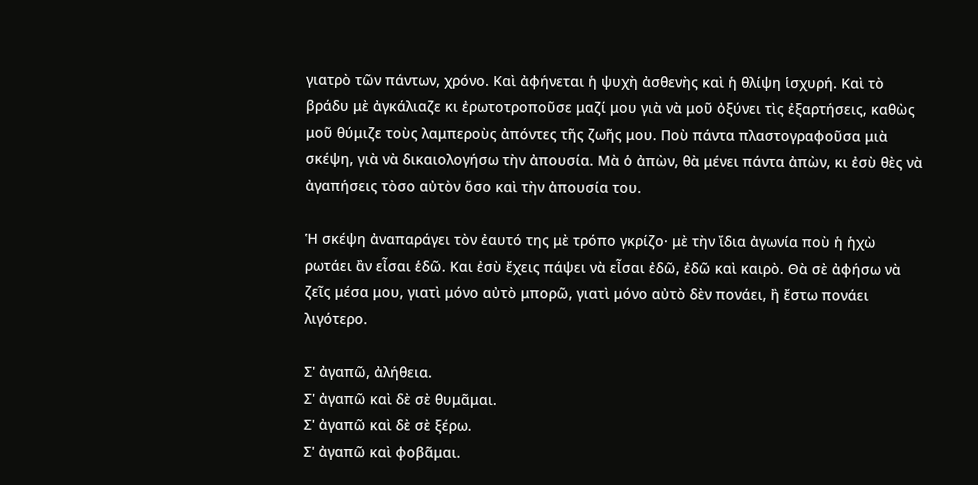γιατρὸ τῶν πάντων, χρόνο. Καὶ ἀφήνεται ἡ ψυχὴ ἀσθενὴς καὶ ἡ θλίψη ἱσχυρή. Καὶ τὸ βράδυ μὲ ἀγκάλιαζε κι ἐρωτοτροποῦσε μαζί μου γιὰ νὰ μοῦ ὀξύνει τὶς ἐξαρτήσεις, καθὼς μοῦ θύμιζε τοὺς λαμπεροὺς ἀπόντες τῆς ζωῆς μου. Ποὺ πάντα πλαστογραφοῦσα μιὰ σκέψη, γιὰ νὰ δικαιολογήσω τὴν ἀπουσία. Μὰ ὁ ἀπὼν, θὰ μένει πάντα ἀπὼν, κι ἐσὺ θὲς νὰ ἀγαπήσεις τὸσο αὐτὸν ὅσο καὶ τὴν ἀπουσία του.

Ἡ σκέψη ἀναπαράγει τὸν ἐαυτό της μὲ τρόπο γκρίζο· μὲ τὴν ἴδια ἀγωνία ποὺ ἡ ἡχὼ ρωτάει ἂν εἶσαι ἑδῶ. Και ἐσὺ ἔχεις πάψει νὰ εἶσαι ἐδῶ, ἐδῶ καὶ καιρὸ. Θὰ σὲ ἀφήσω νὰ ζεῖς μέσα μου, γιατὶ μόνο αὐτὸ μπορῶ, γιατὶ μόνο αὐτὸ δὲν πονάει, ἢ ἔστω πονάει λιγότερο.

Σ' ἀγαπῶ, ἀλήθεια.
Σ' ἀγαπῶ καὶ δὲ σὲ θυμᾶμαι.
Σ' ἀγαπῶ καὶ δὲ σὲ ξέρω.
Σ' ἀγαπῶ καὶ φοβᾶμαι.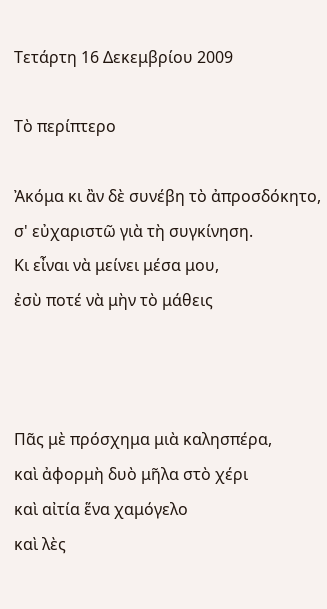Τετάρτη 16 Δεκεμβρίου 2009

Τὸ περίπτερο

Ἀκόμα κι ἂν δὲ συνέβη τὸ ἀπροσδόκητο,
σ' εὐχαριστῶ γιὰ τὴ συγκίνηση.
Κι εἶναι νὰ μείνει μέσα μου,
ἐσὺ ποτέ νὰ μὴν τὸ μάθεις



Πᾶς μὲ πρόσχημα μιὰ καλησπέρα,
καὶ ἀφορμὴ δυὸ μῆλα στὸ χέρι
καὶ αἰτία ἕνα χαμόγελο
καὶ λὲς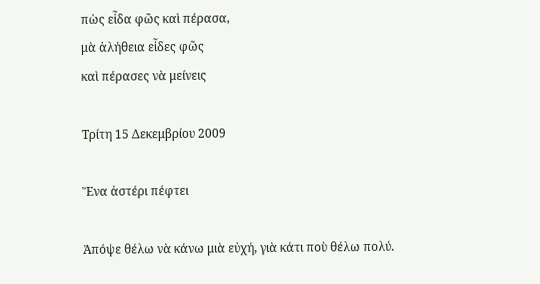πὼς εἶδα φῶς καὶ πέρασα,
μὰ ἀλήθεια εἶδες φῶς
καὶ πέρασες νὰ μείνεις

Τρίτη 15 Δεκεμβρίου 2009

Ἕνα ἀστέρι πέφτει

Ἀπόψε θέλω νὰ κάνω μιὰ εὐχή, γιὰ κάτι ποὺ θέλω πολύ.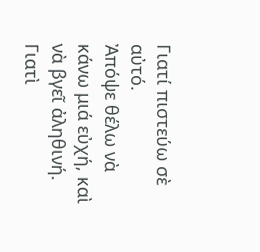Γιατί πιστεύω σὲ αὐτό.
Ἀπόψε θέλω νὰ κάνω μιά εὐχή, καὶ νὰ βγεῖ ἀληθινή.
Γιατὶ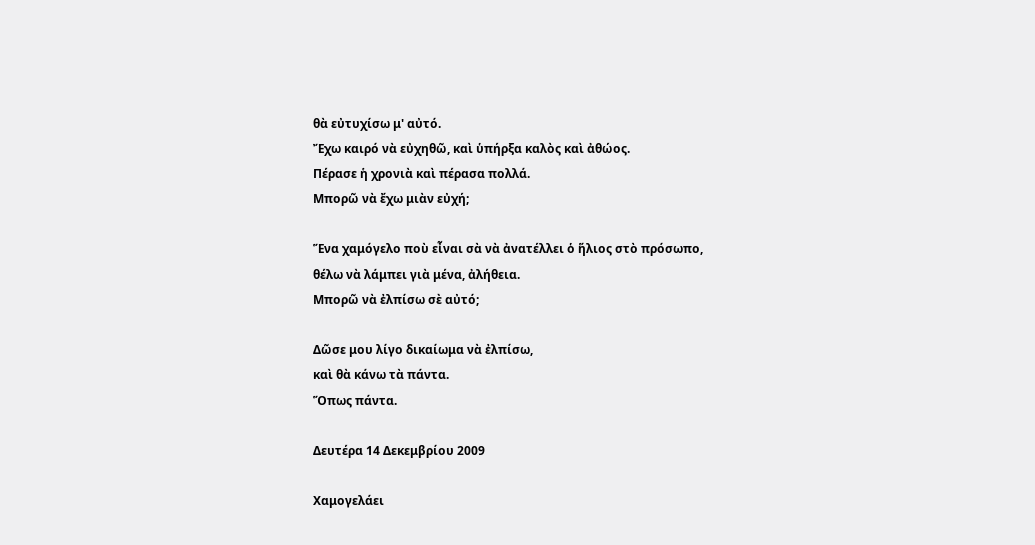θὰ εὐτυχίσω μ' αὐτό.
Ἔχω καιρό νὰ εὐχηθῶ, καὶ ὑπήρξα καλὸς καὶ ἀθώος.
Πέρασε ἡ χρονιὰ καὶ πέρασα πολλά.
Μπορῶ νὰ ἔχω μιὰν εὐχή;

Ἕνα χαμόγελο ποὺ εἶναι σὰ νὰ ἀνατέλλει ὁ ἥλιος στὸ πρόσωπο,
θέλω νὰ λάμπει γιὰ μένα, ἀλήθεια.
Μπορῶ νὰ ἐλπίσω σὲ αὐτό;

Δῶσε μου λίγο δικαίωμα νὰ ἐλπίσω,
καὶ θὰ κάνω τὰ πάντα.
Ὅπως πάντα.

Δευτέρα 14 Δεκεμβρίου 2009

Χαμογελάει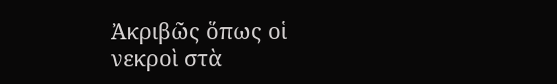Ἀκριβῶς ὅπως οἱ νεκροὶ στὰ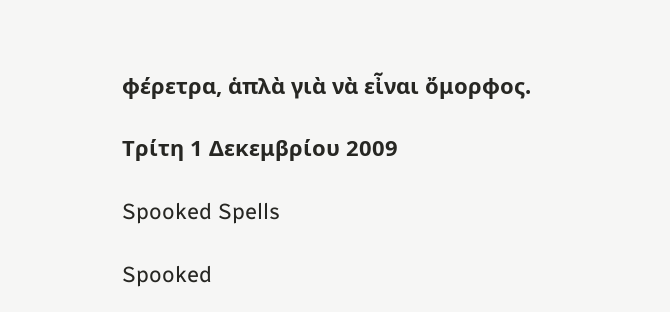φέρετρα, ἁπλὰ γιὰ νὰ εἶναι ὄμορφος.

Τρίτη 1 Δεκεμβρίου 2009

Spooked Spells

Spooked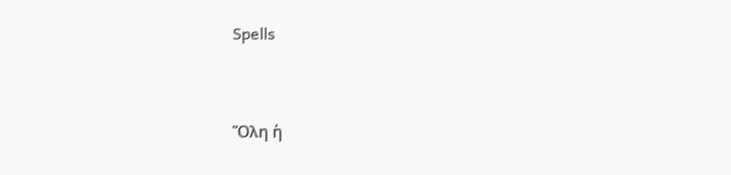Spells


Ὅλη ἡ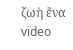ζωὴ ἕνα video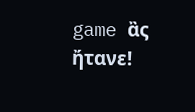game ἂς ἤτανε!